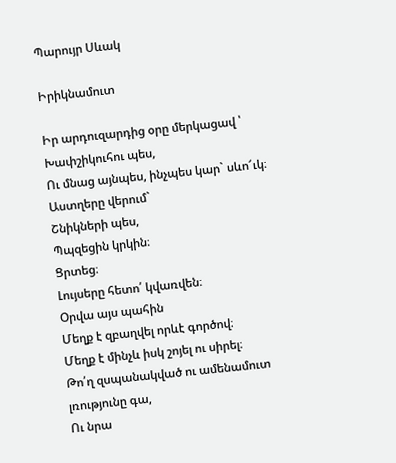Պարույր Սևակ

Իրիկնամուտ

Իր արդուզարդից օրը մերկացավ ՝
Խափշիկուհու պես,
Ու մնաց այնպես, ինչպես կար` սևո՜ւկ։
Աստղերը վերում`
Շնիկների պես,
Պպզեցին կրկին։
Ցրտեց։
Լույսերը հետո՛ կվառվեն։
Օրվա այս պահին
Մեղք է զբաղվել որևէ գործով։
Մեղք է մինչև իսկ շոյել ու սիրել։
Թո՛ղ զսպանակված ու ամենամուտ լռությունը գա,
Ու նրա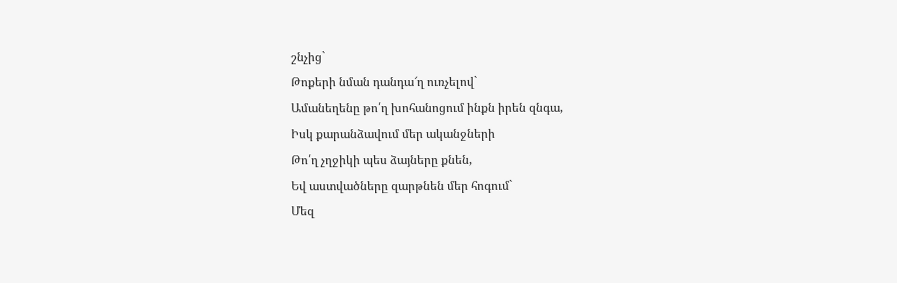շնչից`
Թոքերի նման դանդա՜ղ ուռչելով`
Ամանեղենը թո՛ղ խոհանոցում ինքն իրեն զնգա,
Իսկ քարանձավում մեր ականջների
Թո՛ղ չղջիկի պես ձայները քնեն,
Եվ աստվածները զարթնեն մեր հոգում`
Մեզ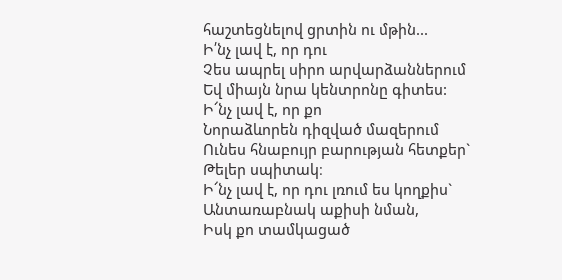հաշտեցնելով ցրտին ու մթին...
Ի՛նչ լավ է, որ դու
Չես ապրել սիրո արվարձաններում
Եվ միայն նրա կենտրոնը գիտես:
Ի՜նչ լավ է, որ քո
Նորաձևորեն դիզված մազերում
Ունես հնաբույր բարության հետքեր`
Թելեր սպիտակ։
Ի՜նչ լավ է, որ դու լռում ես կողքիս`
Անտառաբնակ աքիսի նման,
Իսկ քո տամկացած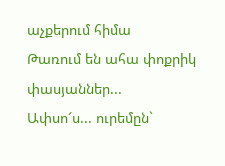աչքերում հիմա
Թառում են ահա փոքրիկ փասյաններ...
Ափսո՜ս... ուրեմըն`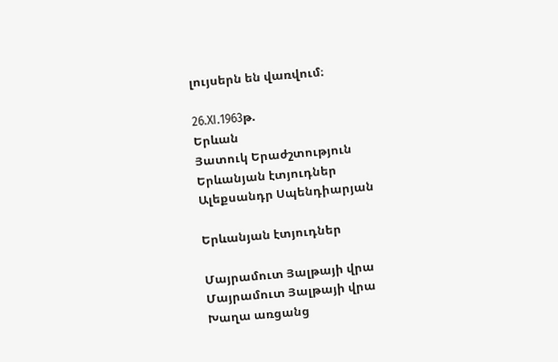լույսերն են վառվում։

26.XI.1963թ.
Երևան
Յատուկ Երաժշտություն
Երևանյան էտյուդներ
Ալեքսանդր Սպենդիարյան

Երևանյան էտյուդներ

Մայրամուտ Յալթայի վրա
Մայրամուտ Յալթայի վրա
Խաղա առցանց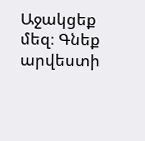Աջակցեք մեզ։ Գնեք արվեստի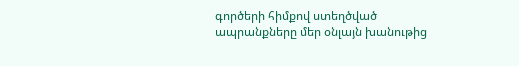գործերի հիմքով ստեղծված ապրանքները մեր օնլայն խանութից